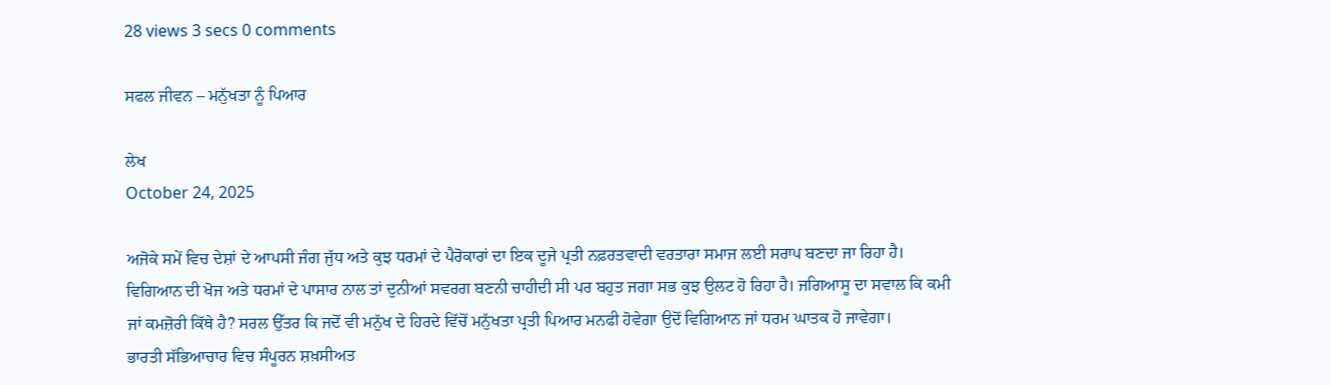28 views 3 secs 0 comments

ਸਫਲ ਜੀਵਨ – ਮਨੁੱਖਤਾ ਨੂੰ ਪਿਆਰ

ਲੇਖ
October 24, 2025

ਅਜੋਕੇ ਸਮੇਂ ਵਿਚ ਦੇਸ਼ਾਂ ਦੇ ਆਪਸੀ ਜੰਗ ਜੁੱਧ ਅਤੇ ਕੁਝ ਧਰਮਾਂ ਦੇ ਪੈਰੋਕਾਰਾਂ ਦਾ ਇਕ ਦੂਜੇ ਪ੍ਰਤੀ ਨਫ਼ਰਤਵਾਦੀ ਵਰਤਾਰਾ ਸਮਾਜ ਲਈ ਸਰਾਪ ਬਣਦਾ ਜਾ ਰਿਹਾ ਹੈ। ਵਿਗਿਆਨ ਦੀ ਖੋਜ ਅਤੇ ਧਰਮਾਂ ਦੇ ਪਾਸਾਰ ਨਾਲ ਤਾਂ ਦੁਨੀਆਂ ਸਵਰਗ ਬਣਨੀ ਚਾਹੀਦੀ ਸੀ ਪਰ ਬਹੁਤ ਜਗਾ ਸਭ ਕੁਝ ਉਲਟ ਹੋ ਰਿਹਾ ਹੈ। ਜਗਿਆਸੂ ਦਾ ਸਵਾਲ ਕਿ ਕਮੀ ਜਾਂ ਕਮਜ਼ੋਰੀ ਕਿੱਥੇ ਹੈ? ਸਰਲ ਉੱਤਰ ਕਿ ਜਦੋਂ ਵੀ ਮਨੁੱਖ ਦੇ ਹਿਰਦੇ ਵਿੱਚੋਂ ਮਨੁੱਖਤਾ ਪ੍ਰਤੀ ਪਿਆਰ ਮਨਫੀ ਹੋਵੇਗਾ ਉਦੋਂ ਵਿਗਿਆਨ ਜਾਂ ਧਰਮ ਘਾਤਕ ਹੋ ਜਾਵੇਗਾ।
ਭਾਰਤੀ ਸੱਭਿਆਚਾਰ ਵਿਚ ਸੰਪੂਰਨ ਸ਼ਖ਼ਸੀਅਤ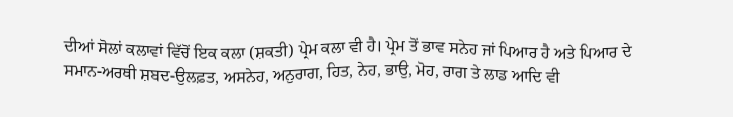ਦੀਆਂ ਸੋਲਾਂ ਕਲਾਵਾਂ ਵਿੱਚੋਂ ਇਕ ਕਲਾ (ਸ਼ਕਤੀ) ਪ੍ਰੇਮ ਕਲਾ ਵੀ ਹੈ। ਪ੍ਰੇਮ ਤੋਂ ਭਾਵ ਸਨੇਹ ਜਾਂ ਪਿਆਰ ਹੈ ਅਤੇ ਪਿਆਰ ਦੇ ਸਮਾਨ-ਅਰਥੀ ਸ਼ਬਦ-ਉਲਫ਼ਤ, ਅਸਨੇਹ, ਅਨੁਰਾਗ, ਹਿਤ, ਨੇਹ, ਭਾਉ, ਮੋਹ, ਰਾਗ ਤੇ ਲਾਡ ਆਦਿ ਵੀ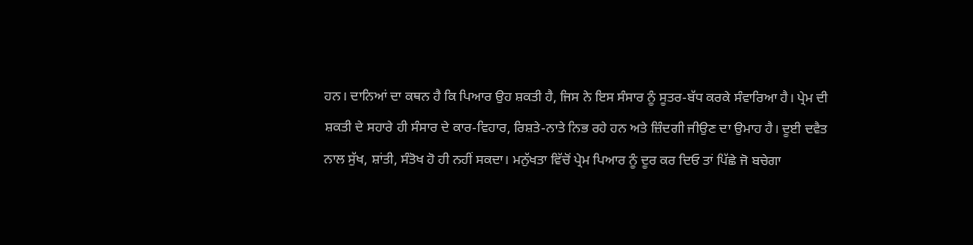ਹਨ। ਦਾਨਿਆਂ ਦਾ ਕਥਨ ਹੈ ਕਿ ਪਿਆਰ ਉਹ ਸ਼ਕਤੀ ਹੈ, ਜਿਸ ਨੇ ਇਸ ਸੰਸਾਰ ਨੂੰ ਸੂਤਰ-ਬੱਧ ਕਰਕੇ ਸੰਵਾਰਿਆ ਹੈ। ਪ੍ਰੇਮ ਦੀ ਸ਼ਕਤੀ ਦੇ ਸਹਾਰੇ ਹੀ ਸੰਸਾਰ ਦੇ ਕਾਰ-ਵਿਹਾਰ, ਰਿਸ਼ਤੇ-ਨਾਤੇ ਨਿਭ ਰਹੇ ਹਨ ਅਤੇ ਜ਼ਿੰਦਗੀ ਜੀਉਣ ਦਾ ਉਮਾਹ ਹੈ। ਦੂਈ ਦਵੈਤ ਨਾਲ ਸੁੱਖ, ਸ਼ਾਂਤੀ, ਸੰਤੋਖ ਹੋ ਹੀ ਨਹੀਂ ਸਕਦਾ। ਮਨੁੱਖਤਾ ਵਿੱਚੋਂ ਪ੍ਰੇਮ ਪਿਆਰ ਨੂੰ ਦੂਰ ਕਰ ਦਿਓ ਤਾਂ ਪਿੱਛੇ ਜੋ ਬਚੇਗਾ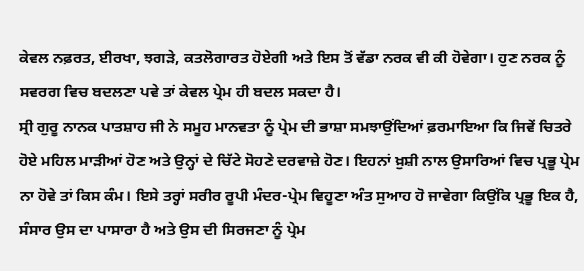ਕੇਵਲ ਨਫ਼ਰਤ, ਈਰਖਾ, ਝਗੜੇ, ਕਤਲੋਗਾਰਤ ਹੋਏਗੀ ਅਤੇ ਇਸ ਤੋਂ ਵੱਡਾ ਨਰਕ ਵੀ ਕੀ ਹੋਵੇਗਾ। ਹੁਣ ਨਰਕ ਨੂੰ ਸਵਰਗ ਵਿਚ ਬਦਲਣਾ ਪਵੇ ਤਾਂ ਕੇਵਲ ਪ੍ਰੇਮ ਹੀ ਬਦਲ ਸਕਦਾ ਹੈ।
ਸ੍ਰੀ ਗੁਰੂ ਨਾਨਕ ਪਾਤਸ਼ਾਹ ਜੀ ਨੇ ਸਮੂਹ ਮਾਨਵਤਾ ਨੂੰ ਪ੍ਰੇਮ ਦੀ ਭਾਸ਼ਾ ਸਮਝਾਉਂਦਿਆਂ ਫ਼ਰਮਾਇਆ ਕਿ ਜਿਵੇਂ ਚਿਤਰੇ ਹੋਏ ਮਹਿਲ ਮਾੜੀਆਂ ਹੋਣ ਅਤੇ ਉਨ੍ਹਾਂ ਦੇ ਚਿੱਟੇ ਸੋਹਣੇ ਦਰਵਾਜ਼ੇ ਹੋਣ। ਇਹਨਾਂ ਖ਼ੁਸ਼ੀ ਨਾਲ ਉਸਾਰਿਆਂ ਵਿਚ ਪ੍ਰਭੂ ਪ੍ਰੇਮ ਨਾ ਹੋਵੇ ਤਾਂ ਕਿਸ ਕੰਮ। ਇਸੇ ਤਰ੍ਹਾਂ ਸਰੀਰ ਰੂਪੀ ਮੰਦਰ-ਪ੍ਰੇਮ ਵਿਹੂਣਾ ਅੰਤ ਸੁਆਹ ਹੋ ਜਾਵੇਗਾ ਕਿਉਂਕਿ ਪ੍ਰਭੂ ਇਕ ਹੈ, ਸੰਸਾਰ ਉਸ ਦਾ ਪਾਸਾਰਾ ਹੈ ਅਤੇ ਉਸ ਦੀ ਸਿਰਜਣਾ ਨੂੰ ਪ੍ਰੇਮ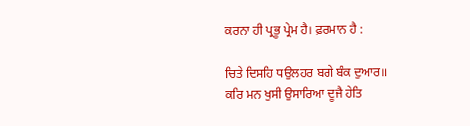ਕਰਨਾ ਹੀ ਪ੍ਰਭੂ ਪ੍ਰੇਮ ਹੈ। ਫ਼ਰਮਾਨ ਹੈ :

ਚਿਤੇ ਦਿਸਹਿ ਧਉਲਹਰ ਬਗੇ ਬੰਕ ਦੁਆਰ॥
ਕਰਿ ਮਨ ਖੁਸੀ ਉਸਾਰਿਆ ਦੂਜੈ ਹੇਤਿ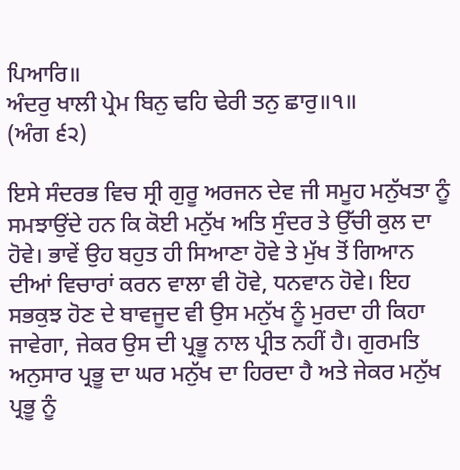ਪਿਆਰਿ॥
ਅੰਦਰੁ ਖਾਲੀ ਪ੍ਰੇਮ ਬਿਨੁ ਢਹਿ ਢੇਰੀ ਤਨੁ ਛਾਰੁ॥੧॥
(ਅੰਗ ੬੨)

ਇਸੇ ਸੰਦਰਭ ਵਿਚ ਸ੍ਰੀ ਗੁਰੂ ਅਰਜਨ ਦੇਵ ਜੀ ਸਮੂਹ ਮਨੁੱਖਤਾ ਨੂੰ ਸਮਝਾਉਂਦੇ ਹਨ ਕਿ ਕੋਈ ਮਨੁੱਖ ਅਤਿ ਸੁੰਦਰ ਤੇ ਉੱਚੀ ਕੁਲ ਦਾ ਹੋਵੇ। ਭਾਵੇਂ ਉਹ ਬਹੁਤ ਹੀ ਸਿਆਣਾ ਹੋਵੇ ਤੇ ਮੁੱਖ ਤੋਂ ਗਿਆਨ ਦੀਆਂ ਵਿਚਾਰਾਂ ਕਰਨ ਵਾਲਾ ਵੀ ਹੋਵੇ, ਧਨਵਾਨ ਹੋਵੇ। ਇਹ ਸਭਕੁਝ ਹੋਣ ਦੇ ਬਾਵਜੂਦ ਵੀ ਉਸ ਮਨੁੱਖ ਨੂੰ ਮੁਰਦਾ ਹੀ ਕਿਹਾ ਜਾਵੇਗਾ, ਜੇਕਰ ਉਸ ਦੀ ਪ੍ਰਭੂ ਨਾਲ ਪ੍ਰੀਤ ਨਹੀਂ ਹੈ। ਗੁਰਮਤਿ ਅਨੁਸਾਰ ਪ੍ਰਭੂ ਦਾ ਘਰ ਮਨੁੱਖ ਦਾ ਹਿਰਦਾ ਹੈ ਅਤੇ ਜੇਕਰ ਮਨੁੱਖ ਪ੍ਰਭੂ ਨੂੰ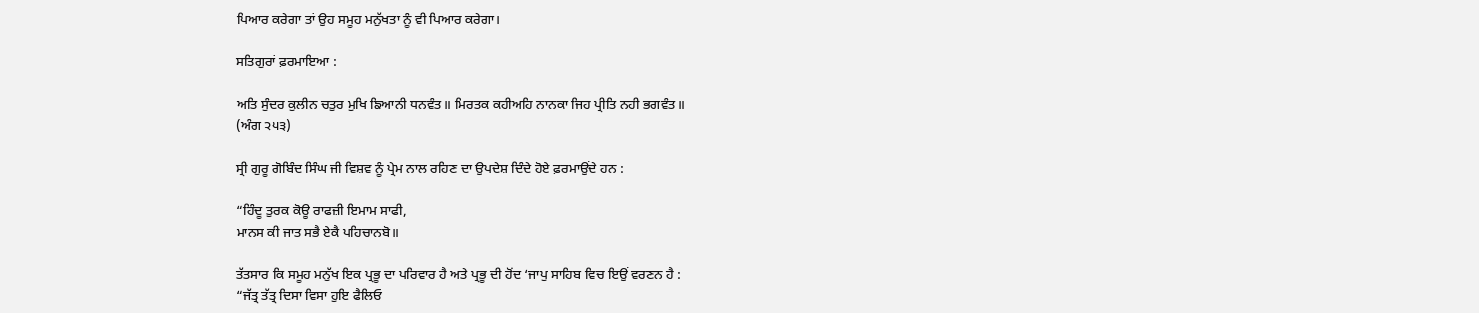ਪਿਆਰ ਕਰੇਗਾ ਤਾਂ ਉਹ ਸਮੂਹ ਮਨੁੱਖਤਾ ਨੂੰ ਵੀ ਪਿਆਰ ਕਰੇਗਾ।

ਸਤਿਗੁਰਾਂ ਫ਼ਰਮਾਇਆ :

ਅਤਿ ਸੁੰਦਰ ਕੁਲੀਨ ਚਤੁਰ ਮੁਖਿ ਙਿਆਨੀ ਧਨਵੰਤ॥ ਮਿਰਤਕ ਕਹੀਅਹਿ ਨਾਨਕਾ ਜਿਹ ਪ੍ਰੀਤਿ ਨਹੀ ਭਗਵੰਤ॥
(ਅੰਗ ੨੫੩)

ਸ੍ਰੀ ਗੁਰੂ ਗੋਬਿੰਦ ਸਿੰਘ ਜੀ ਵਿਸ਼ਵ ਨੂੰ ਪ੍ਰੇਮ ਨਾਲ ਰਹਿਣ ਦਾ ਉਪਦੇਸ਼ ਦਿੰਦੇ ਹੋਏ ਫ਼ਰਮਾਉਂਦੇ ਹਨ :

“ਹਿੰਦੂ ਤੁਰਕ ਕੋਊ ਰਾਫਜ਼ੀ ਇਮਾਮ ਸਾਫੀ,
ਮਾਨਸ ਕੀ ਜਾਤ ਸਭੈ ਏਕੈ ਪਹਿਚਾਨਬੋ॥

ਤੱਤਸਾਰ ਕਿ ਸਮੂਹ ਮਨੁੱਖ ਇਕ ਪ੍ਰਭੂ ਦਾ ਪਰਿਵਾਰ ਹੈ ਅਤੇ ਪ੍ਰਭੂ ਦੀ ਹੋਂਦ ‘ਜਾਪੁ ਸਾਹਿਬ ਵਿਚ ਇਉਂ ਵਰਣਨ ਹੈ :
“ਜੱਤ੍ਰ ਤੱਤ੍ਰ ਦਿਸਾ ਵਿਸਾ ਹੁਇ ਫੈਲਿਓ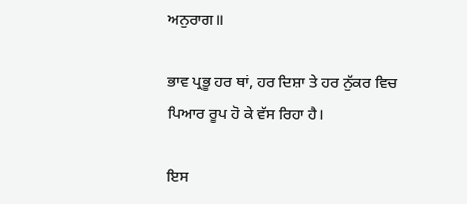ਅਨੁਰਾਗ॥

ਭਾਵ ਪ੍ਰਭੂ ਹਰ ਥਾਂ, ਹਰ ਦਿਸ਼ਾ ਤੇ ਹਰ ਨੁੱਕਰ ਵਿਚ ਪਿਆਰ ਰੂਪ ਹੋ ਕੇ ਵੱਸ ਰਿਹਾ ਹੈ।

ਇਸ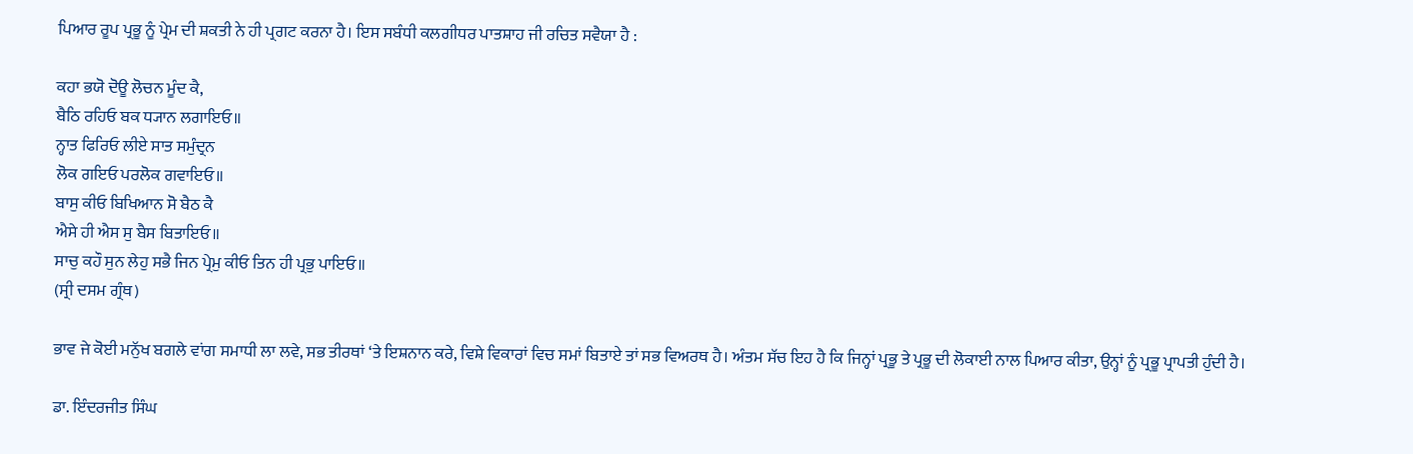ਪਿਆਰ ਰੂਪ ਪ੍ਰਭੂ ਨੂੰ ਪ੍ਰੇਮ ਦੀ ਸ਼ਕਤੀ ਨੇ ਹੀ ਪ੍ਰਗਟ ਕਰਨਾ ਹੈ। ਇਸ ਸਬੰਧੀ ਕਲਗੀਧਰ ਪਾਤਸ਼ਾਹ ਜੀ ਰਚਿਤ ਸਵੈਯਾ ਹੈ :

ਕਹਾ ਭਯੋ ਦੋਊ ਲੋਚਨ ਮੂੰਦ ਕੈ,
ਬੈਠਿ ਰਹਿਓ ਬਕ ਧ੍ਯਾਨ ਲਗਾਇਓ॥
ਨ੍ਹਾਤ ਫਿਰਿਓ ਲੀਏ ਸਾਤ ਸਮੁੰਦ੍ਰਨ
ਲੋਕ ਗਇਓ ਪਰਲੋਕ ਗਵਾਇਓ॥
ਬਾਸੁ ਕੀਓ ਬਿਖਿਆਨ ਸੋ ਬੈਠ ਕੈ
ਐਸੇ ਹੀ ਐਸ ਸੁ ਬੈਸ ਬਿਤਾਇਓ॥
ਸਾਚੁ ਕਹੌ ਸੁਨ ਲੇਹੁ ਸਭੈ ਜਿਨ ਪ੍ਰੇਮੁ ਕੀਓ ਤਿਨ ਹੀ ਪ੍ਰਭੁ ਪਾਇਓ॥
(ਸ੍ਰੀ ਦਸਮ ਗ੍ਰੰਥ)

ਭਾਵ ਜੇ ਕੋਈ ਮਨੁੱਖ ਬਗਲੇ ਵਾਂਗ ਸਮਾਧੀ ਲਾ ਲਵੇ, ਸਭ ਤੀਰਥਾਂ ‘ਤੇ ਇਸ਼ਨਾਨ ਕਰੇ, ਵਿਸ਼ੇ ਵਿਕਾਰਾਂ ਵਿਚ ਸਮਾਂ ਬਿਤਾਏ ਤਾਂ ਸਭ ਵਿਅਰਥ ਹੈ। ਅੰਤਮ ਸੱਚ ਇਹ ਹੈ ਕਿ ਜਿਨ੍ਹਾਂ ਪ੍ਰਭੂ ਤੇ ਪ੍ਰਭੂ ਦੀ ਲੋਕਾਈ ਨਾਲ ਪਿਆਰ ਕੀਤਾ, ਉਨ੍ਹਾਂ ਨੂੰ ਪ੍ਰਭੂ ਪ੍ਰਾਪਤੀ ਹੁੰਦੀ ਹੈ।

ਡਾ. ਇੰਦਰਜੀਤ ਸਿੰਘ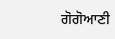ਗੋਗੋਆਣੀ